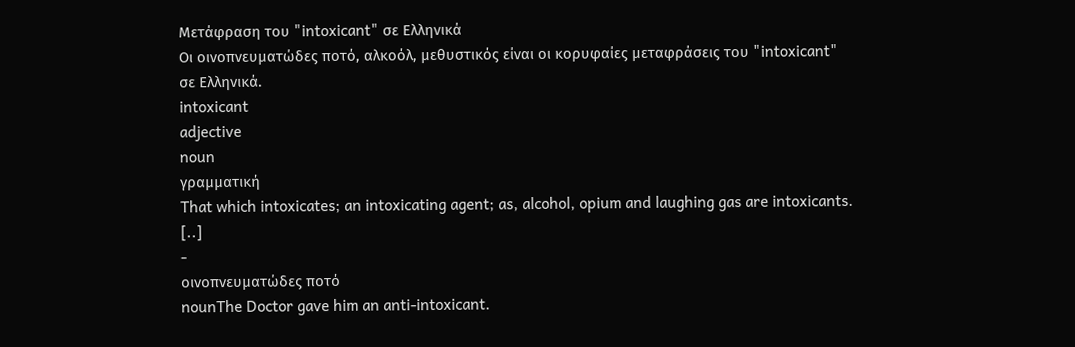Μετάφραση του "intoxicant" σε Ελληνικά
Οι οινοπνευματώδες ποτό, αλκοόλ, μεθυστικός είναι οι κορυφαίες μεταφράσεις του "intoxicant" σε Ελληνικά.
intoxicant
adjective
noun
γραμματική
That which intoxicates; an intoxicating agent; as, alcohol, opium and laughing gas are intoxicants. [..]
-
οινοπνευματώδες ποτό
nounThe Doctor gave him an anti-intoxicant.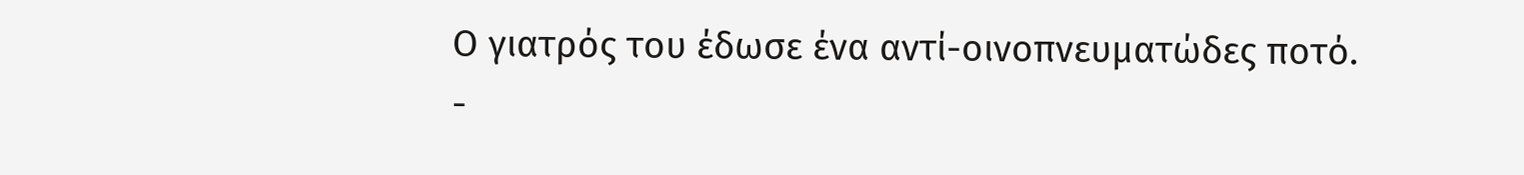Ο γιατρός του έδωσε ένα αντί-οινοπνευματώδες ποτό.
-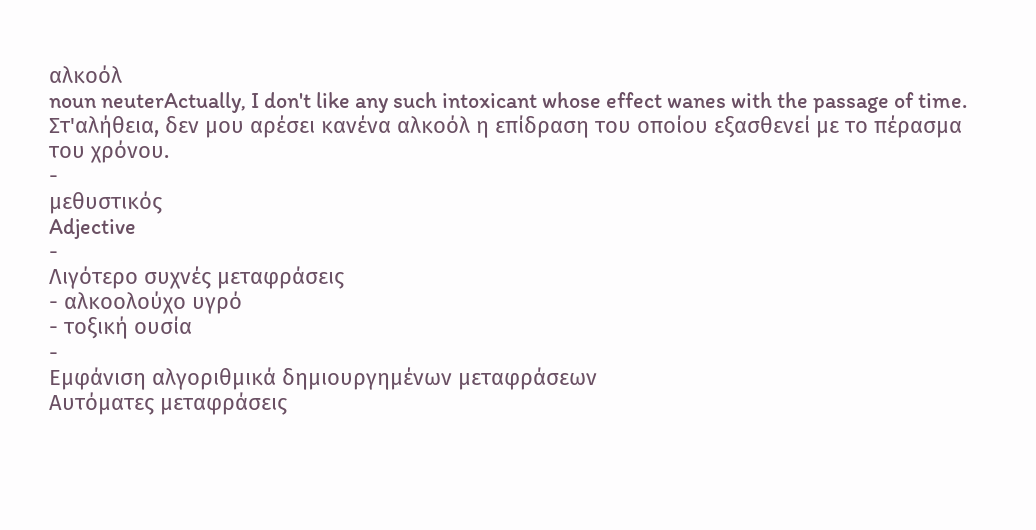αλκοόλ
noun neuterActually, I don't like any such intoxicant whose effect wanes with the passage of time.
Στ'αλήθεια, δεν μου αρέσει κανένα αλκοόλ η επίδραση του οποίου εξασθενεί με το πέρασμα του χρόνου.
-
μεθυστικός
Adjective
-
Λιγότερο συχνές μεταφράσεις
- αλκοολούχο υγρό
- τοξική ουσία
-
Εμφάνιση αλγοριθμικά δημιουργημένων μεταφράσεων
Αυτόματες μεταφράσεις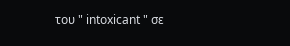του " intoxicant " σε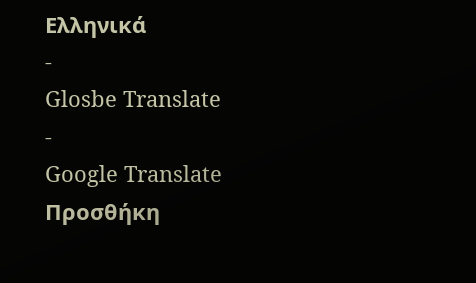Ελληνικά
-
Glosbe Translate
-
Google Translate
Προσθήκη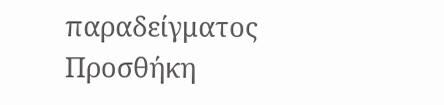παραδείγματος
Προσθήκη